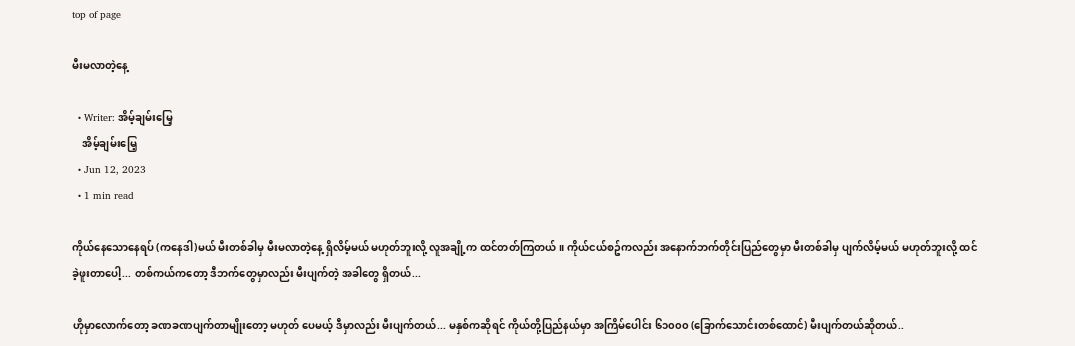top of page

မီးမလာတဲ့နေ့

  • Writer: အိမ့်ချမ်းမြေ့
    အိမ့်ချမ်းမြေ့
  • Jun 12, 2023
  • 1 min read

ကိုယ်နေသောနေရပ် (ကနေဒါ)မယ် မီးတစ်ခါမှ မီးမလာတဲ့နေ့ ရှိလိမ့်မယ် မဟုတ်ဘူးလို့ လူအချို့က ထင်တတ်ကြတယ်။ ကိုယ်ငယ်စဥ်ကလည်း အနောက်ဘက်တိုင်းပြည်တွေမှာ မီးတစ်ခါမှ ပျက်လိမ့်မယ် မဟုတ်ဘူးလို့ ထင်ခဲ့ဖူးတာပေါ့... တစ်ကယ်ကတော့ ဒီဘက်တွေမှာလည်း မီးပျက်တဲ့ အခါတွေ ရှိတယ်...

ဟိုမှာလောက်တော့ ခဏခဏပျက်တာမျိုးတော့ မဟုတ် ပေမယ့် ဒီမှာလည်း မီးပျက်တယ်... မနှစ်ကဆိုရင် ကိုယ်တို့ပြည်နယ်မှာ အကြိမ်ပေါင်း ၆၁၀၀၀ (ခြောက်သောင်းတစ်ထောင်) မီးပျက်တယ်ဆိုတယ်..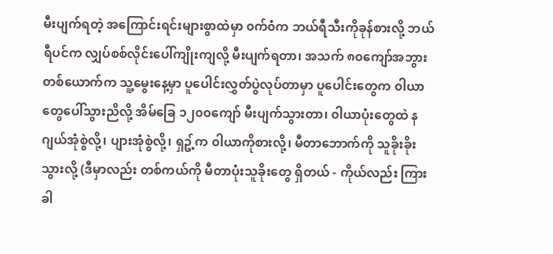မီးပျက်ရတဲ့ အကြောင်းရင်းများစွာထဲမှာ ၀က်၀ံက ဘယ်ရီသီးကိုခုန်စားလို့ ဘယ်ရီပင်က လျှပ်စစ်လိုင်းပေါ်ကျိုးကျလို့ မီးပျက်ရတာ၊ အသက် ၈၀ကျော်အဘွားတစ်ယောက်က သူ့မွေးနေ့မှာ ပူပေါင်းလွှတ်ပွဲလုပ်တာမှာ ပူပေါင်းတွေက ၀ါယာတွေပေါ်သွားညိလို့ အိမ်ခြေ ၁၂၀၀ကျော် မီးပျက်သွားတာ၊ ၀ါယာပုံးတွေထဲ နဂျယ်အုံစွဲလို့၊ ပျားအုံစွဲလို့၊ ရှဥ့်က ၀ါယာကိုစားလို့၊ မီတာဘောက်ကို သူခိုးခိုးသွားလို့ (ဒီမှာလည်း တစ်ကယ်ကို မီတာပုံးသူခိုးတွေ ရှိတယ် - ကိုယ်လည်း ကြားခါ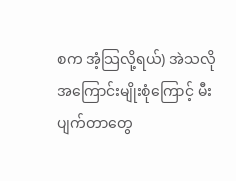စက အံ့သြလို့ရယ်) အဲသလို အကြောင်းမျိုးစုံကြောင့် မီးပျက်တာတွေ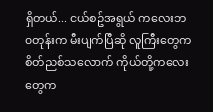ရှိတယ်... ငယ်စဥ်အရွယ် ကလေးဘ၀တုန်းက မီးပျက်ပြီဆို လူကြီးတွေက စိတ်ညစ်သလောက် ကိုယ်တို့ကလေးတွေက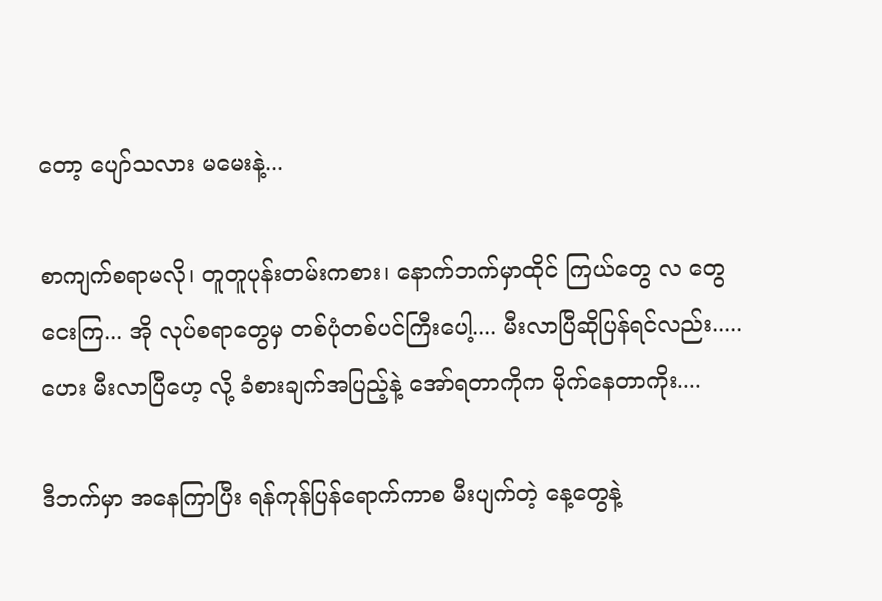တော့ ပျော်သလား မမေးနဲ့...

စာကျက်စရာမလို၊ တူတူပုန်းတမ်းကစား၊ နောက်ဘက်မှာထိုင် ကြယ်တွေ လ တွေ ငေးကြ... အို လုပ်စရာတွေမှ တစ်ပုံတစ်ပင်ကြီးပေါ့.... မီးလာပြီဆိုပြန်ရင်လည်း..... ဟေး မီးလာပြီဟေ့ လို့ ခံစားချက်အပြည့်နဲ့ အော်ရတာကိုက မိုက်နေတာကိုး....

ဒီဘက်မှာ အနေကြာပြီး ရန်ကုန်ပြန်ရောက်ကာစ မီးပျက်တဲ့ နေ့တွေနဲ့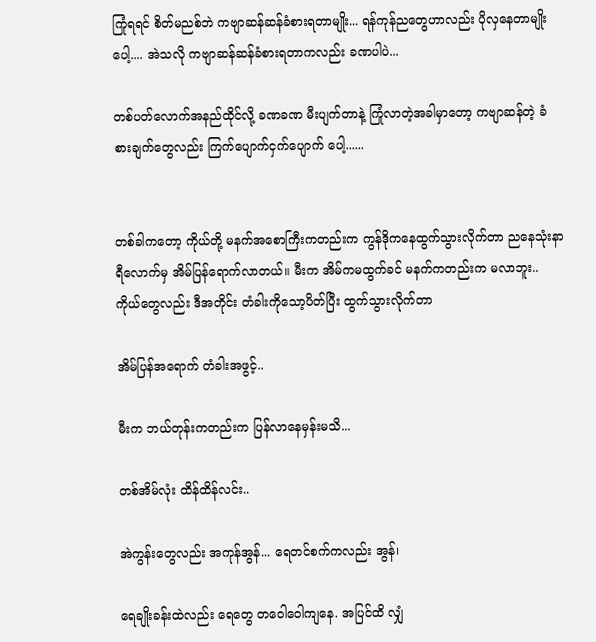ကြုံရရင် စိတ်မညစ်ဘဲ ကဗျာဆန်ဆန်ခံစားရတာမျိုး... ရန်ကုန်ညတွေဟာလည်း ပိုလှနေတာမျိုးပေါ့.... အဲသလို ကဗျာဆန်ဆန်ခံစားရတာကလည်း ခဏပါပဲ...

တစ်ပတ်လောက်အနည်ထိုင်လို့ ခဏခဏ မီးပျက်တာနဲ့ ကြုံလာတဲ့အခါမှာတော့ ကဗျာဆန်တဲ့ ခံစားချက်တွေလည်း ကြက်ပျောက်ငှက်ပျောက် ပေါ့......


တစ်ခါကတော့ ကိုယ်တို့ မနက်အစောကြီးကတည်းက ကွန်ဒိုကနေထွက်သွားလိုက်တာ ညနေသုံးနာရီလောက်မှ အိမ်ပြန်ရောက်လာတယ်။ မီးက အိမ်ကမထွက်ခင် မနက်ကတည်းက မလာဘူး.. ကိုယ်တွေလည်း ဒီအတိုင်း တံခါးကိုသော့ပိတ်ပြီး ထွက်သွားလိုက်တာ

အိမ်ပြန်အရောက် တံခါးအဖွင့်..

မီးက ဘယ်တုန်းကတည်းက ပြန်လာနေမှန်းမသိ...

တစ်အိမ်လုံး ထိန်ထိန်လင်း..

အဲကွန်းတွေလည်း အကုန်အွန်... ရေတင်စက်ကလည်း အွန်၊

ရေချိုးခန်းထဲလည်း ရေတွေ တ၀ေါ၀ေါကျနေ. အပြင်ထိ လျှံ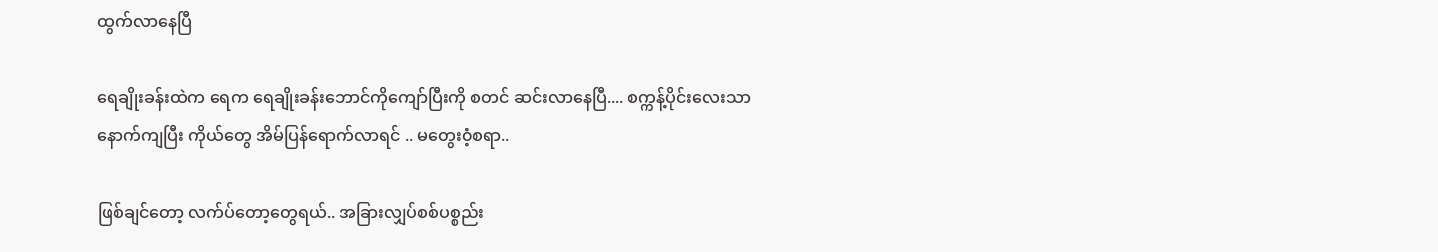ထွက်လာနေပြီ

ရေချိုးခန်းထဲက ရေက ရေချိုးခန်းဘောင်ကိုကျော်ပြီးကို စတင် ဆင်းလာနေပြီ.... စက္ကန့်ပိုင်းလေးသာ နောက်ကျပြီး ကိုယ်တွေ အိမ်ပြန်ရောက်လာရင် .. မတွေး၀ံ့စရာ..

ဖြစ်ချင်တော့ လက်ပ်တော့တွေရယ်.. အခြားလျှပ်စစ်ပစ္စည်း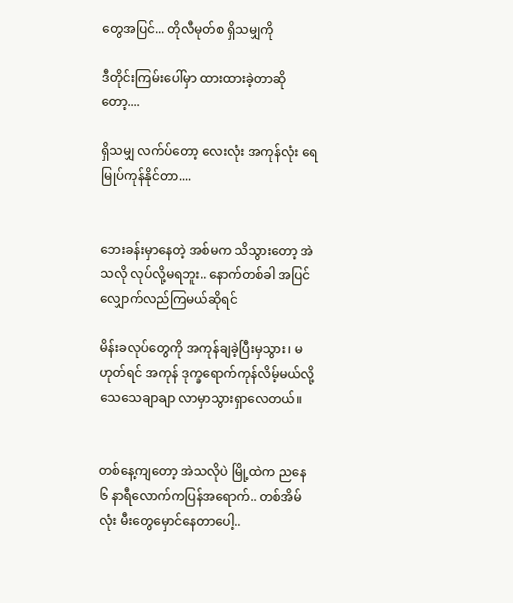တွေအပြင်... တိုလီမုတ်စ ရှိသမျှကို

ဒီတိုင်းကြမ်းပေါ်မှာ ထားထားခဲ့တာဆိုတော့....

ရှိသမျှ လက်ပ်တော့ လေးလုံး အကုန်လုံး ရေမြုပ်ကုန်နိုင်တာ....


ဘေးခန်းမှာနေတဲ့ အစ်မက သိသွားတော့ အဲသလို လုပ်လို့မရဘူး.. နောက်တစ်ခါ အပြင်လျှောက်လည်ကြမယ်ဆိုရင်

မိန်းခလုပ်တွေကို အကုန်ချခဲ့ပြီးမှသွား၊ မဟုတ်ရင် အကုန် ဒုက္ခရောက်ကုန်လိမ့်မယ်လို့ သေသေချာချာ လာမှာသွားရှာလေတယ်။


တစ်နေ့ကျတော့ အဲသလိုပဲ မြို့ထဲက ညနေ ၆ နာရီလောက်ကပြန်အရောက်.. တစ်အိမ်လုံး မီးတွေမှောင်နေတာပေါ့..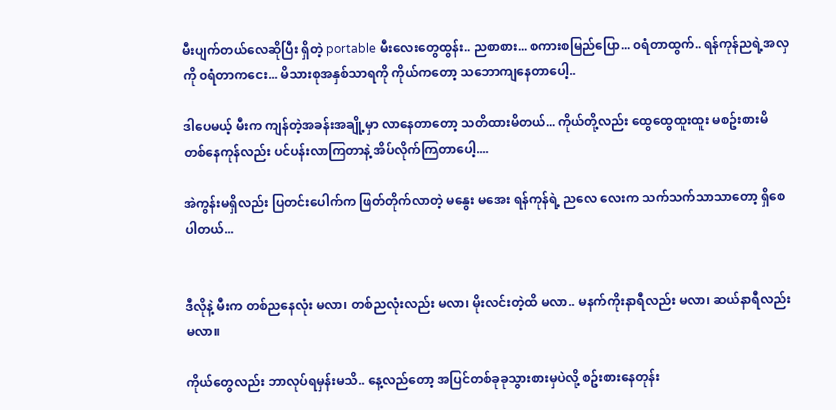မီးပျက်တယ်လေဆိုပြီး ရှိတဲ့ portable မီးလေးတွေထွန်း.. ညစာစား... စကားစမြည်ပြော... ၀ရံတာထွက်.. ရန်ကုန်ညရဲ့အလှကို ၀ရံတာကငေး... မိသားစုအနှစ်သာရကို ကိုယ်ကတော့ သဘောကျနေတာပေါ့..

ဒါပေမယ့် မီးက ကျန်တဲ့အခန်းအချို့မှာ လာနေတာတော့ သတိထားမိတယ်... ကိုယ်တို့လည်း ထွေထွေထူးထူး မစဥ်းစားမိ တစ်နေကုန်လည်း ပင်ပန်းလာကြတာနဲ့ အိပ်လိုက်ကြတာပေါ့....

အဲကွန်းမရှိလည်း ပြတင်းပေါက်က ဖြတ်တိုက်လာတဲ့ မနွေး မအေး ရန်ကုန်ရဲ့ ညလေ လေးက သက်သက်သာသာတော့ ရှိစေပါတယ်...


ဒီလိုနဲ့ မီးက တစ်ညနေလုံး မလာ၊ တစ်ညလုံးလည်း မလာ၊ မိုးလင်းတဲ့ထိ မလာ.. မနက်ကိုးနာရီလည်း မလာ၊ ဆယ်နာရီလည်း မလာ။

ကိုယ်တွေလည်း ဘာလုပ်ရမှန်းမသိ.. နေ့လည်တော့ အပြင်တစ်ခုခုသွားစားမှပဲလို့ စဥ်းစားနေတုန်း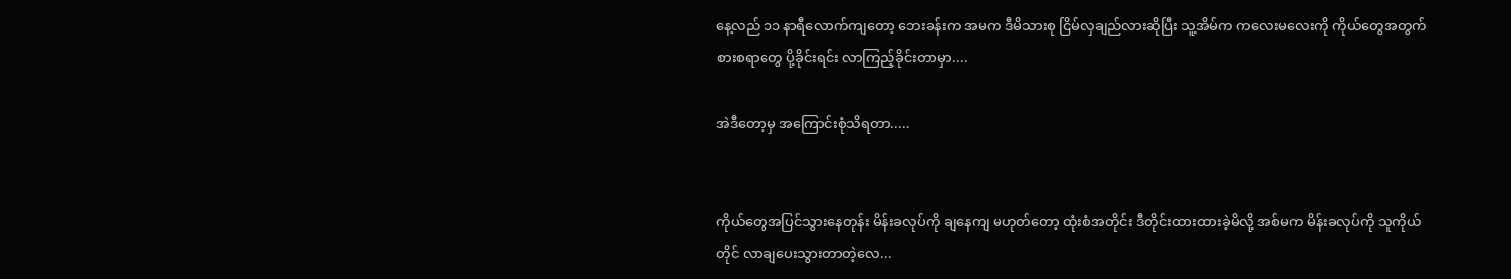နေ့လည် ၁၁ နာရီလောက်ကျတော့ ဘေးခန်းက အမက ဒီမိသားစု ငြိမ်လှချည်လားဆိုပြီး သူ့အိမ်က ကလေးမလေးကို ကိုယ်တွေအတွက် စားစရာတွေ ပို့ခိုင်းရင်း လာကြည့်ခိုင်းတာမှာ....

အဲဒီတော့မှ အကြောင်းစုံသိရတာ.....


ကိုယ်တွေအပြင်သွားနေတုန်း မိန်းခလုပ်ကို ချနေကျ မဟုတ်တော့ ထုံးစံအတိုင်း ဒီတိုင်းထားထားခဲ့မိလို့ အစ်မက မိန်းခလုပ်ကို သူကိုယ်တိုင် လာချပေးသွားတာတဲ့လေ...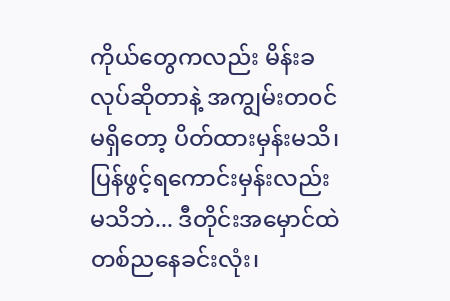ကိုယ်တွေကလည်း မိန်းခလုပ်ဆိုတာနဲ့ အကျွမ်းတ၀င်မရှိတော့ ပိတ်ထားမှန်းမသိ၊ ပြန်ဖွင့်ရကောင်းမှန်းလည်း မသိဘဲ... ဒီတိုင်းအမှောင်ထဲ တစ်ညနေခင်းလုံး၊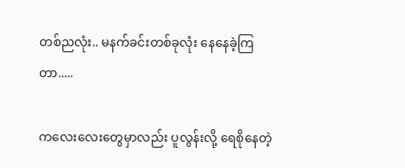တစ်ညလုံး.. မနက်ခင်းတစ်ခုလုံး နေနေခဲ့ကြတာ.....

ကလေးလေးတွေမှာလည်း ပူလွန်းလို့ ရေစိုနေတဲ့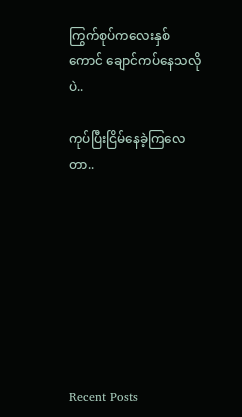ကြွက်စုပ်ကလေးနှစ်ကောင် ချောင်ကပ်နေသလိုပဲ..

ကုပ်ပြီးငြိမ်နေခဲ့ကြလေတာ..








Recent Posts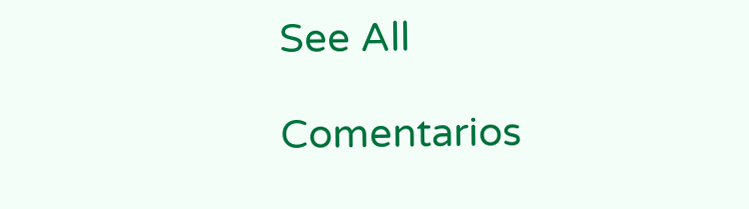See All

Comentarios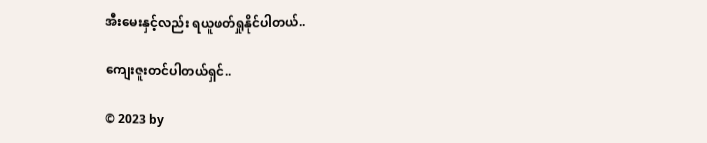အီးမေးနှင့်လည်း ရယူဖတ်ရှုနိုင်ပါတယ်..

ကျေးဇူးတင်ပါတယ်ရှင်..

© 2023 by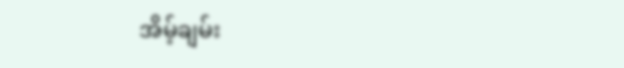အိမ့်ချမ်း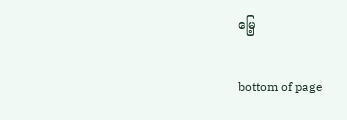မြေ့

bottom of page